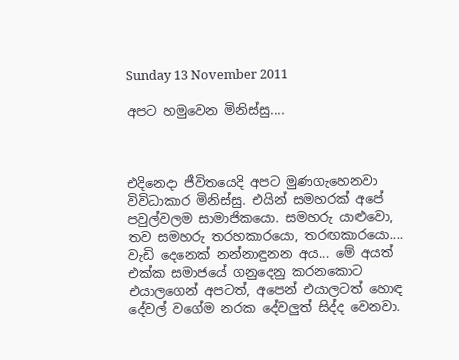Sunday 13 November 2011

අපට හමුවෙන මිනිස්සු....



එදිනෙදා ජීවිතයෙදි අපට මුණගැහෙනවා විවිධාකාර මිනිස්සු. එයින් සමහරක් අපේ පවුල්වලම සාමාජිකයො. සමහරු යාළුවො, තව සමහරු තරහකාරයො, තරඟකාරයො.... වැඩි දෙනෙක් නන්නාඳුනන අය... මේ අයත් එක්ක සමාජයේ ගනුදෙනු කරනකොට එයාලගෙන් අපටත්, අපෙන් එයාලටත් හොඳ දේවල් වගේම නරක දේවලුත් සිද්ද වෙනවා.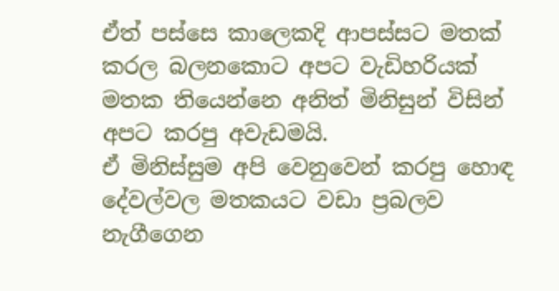ඒත් පස්සෙ කාලෙකදි ආපස්සට මතක් කරල බලනකොට අපට වැඩිහරියක් මතක තියෙන්නෙ අනිත් මිනිසුන් විසින් අපට කරපු අවැඩමයි.
ඒ මිනිස්සුම අපි වෙනුවෙන් කරපු හොඳ දේවල්වල මතකයට වඩා ප්‍රබලව නැගීගෙන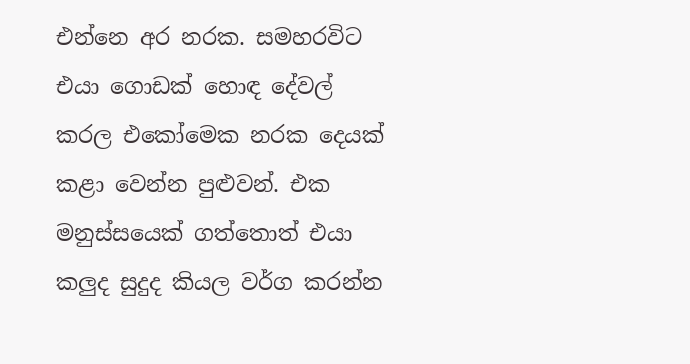එන්නෙ අර නරක. සමහරවිට එයා ගොඩක් හොඳ දේවල් කරල එකෝමෙක නරක දෙයක් කළා වෙන්න පුළුවන්. එක මනුස්සයෙක් ගත්තොත් එයා කලුද සුදුද කියල වර්ග කරන්න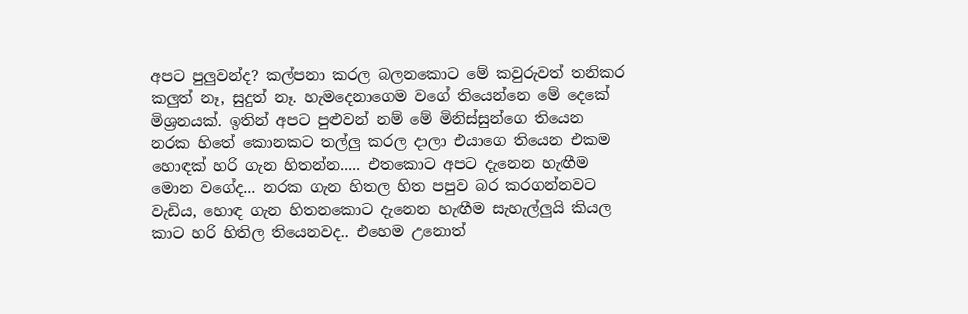අපට පුලුවන්ද? කල්පනා කරල බලනකොට මේ කවුරුවත් තනිකර කලුත් නෑ, සුදුත් නෑ. හැමදෙනාගෙම වගේ තියෙන්නෙ මේ දෙකේ මිශ්‍රනයක්. ඉතින් අපට පුළුවන් නම් මේ මිනිස්සුන්ගෙ තියෙන නරක හිතේ කොනකට තල්ලු කරල දාලා එයාගෙ තියෙන එකම හොඳක් හරි ගැන හිතන්න..... එතකොට අපට දැනෙන හැඟීම මොන වගේද... නරක ගැන හිතල හිත පපුව බර කරගන්නවට වැඩිය, හොඳ ගැන හිතනකොට දැනෙන හැඟීම සැහැල්ලුයි කියල කාට හරි හිතිල තියෙනවද.. එහෙම උනොත්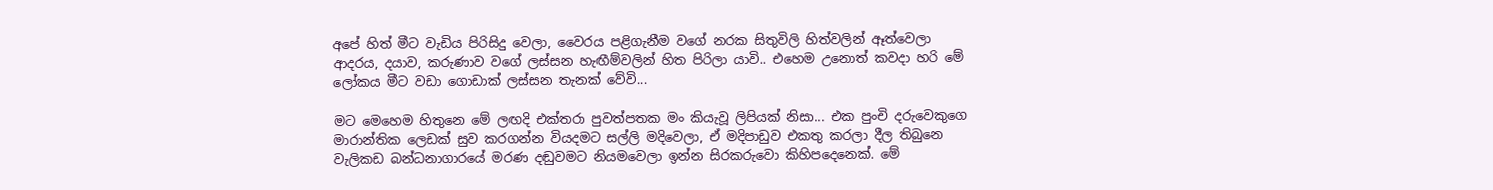අපේ හිත් මීට වැඩිය පිරිසිදු වෙලා, වෛරය පළිගැනීම වගේ නරක සිතුවිලි හිත්වලින් ඈත්වෙලා ආදරය, දයාව, කරුණාව වගේ ලස්සන හැඟීම්වලින් හිත පිරිලා යාවි.. එහෙම උනොත් කවදා හරි මේ ලෝකය මීට වඩා ගොඩාක් ලස්සන තැනක් වේවි...

මට මෙහෙම හිතුනෙ මේ ලඟදි එක්තරා පුවත්පතක මං කියැවූ ලිපියක් නිසා... එක පුංචි දරුවෙකුගෙ මාරාන්තික ලෙඩක් සුව කරගන්න වියදමට සල්ලි මදිවෙලා, ඒ මදිපාඩුව එකතු කරලා දීල තිබුනෙ වැලිකඩ බන්ධනාගාරයේ මරණ දඬුවමට නියමවෙලා ඉන්න සිරකරුවො කිහිපදෙනෙක්. මේ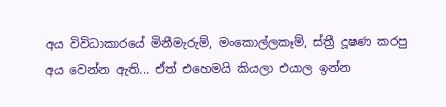අය විවිධාකාරයේ මිනීමැරුම්, මංකොල්ලකෑම්, ස්ත්‍රී දූෂණ කරපු අය වෙන්න ඇති... ඒත් එහෙමයි කියලා එයාල ඉන්න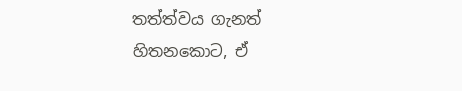තත්ත්වය ගැනත් හිතනකොට, ඒ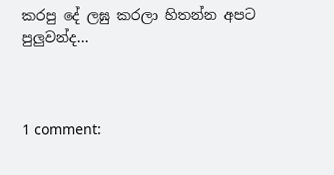කරපු දේ ලඝු කරලා හිතන්න අපට පුලුවන්ද...



1 comment: